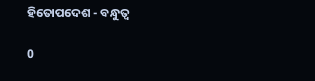ହିତୋପଦେଶ - ବନ୍ଧୁତ୍ଵ

0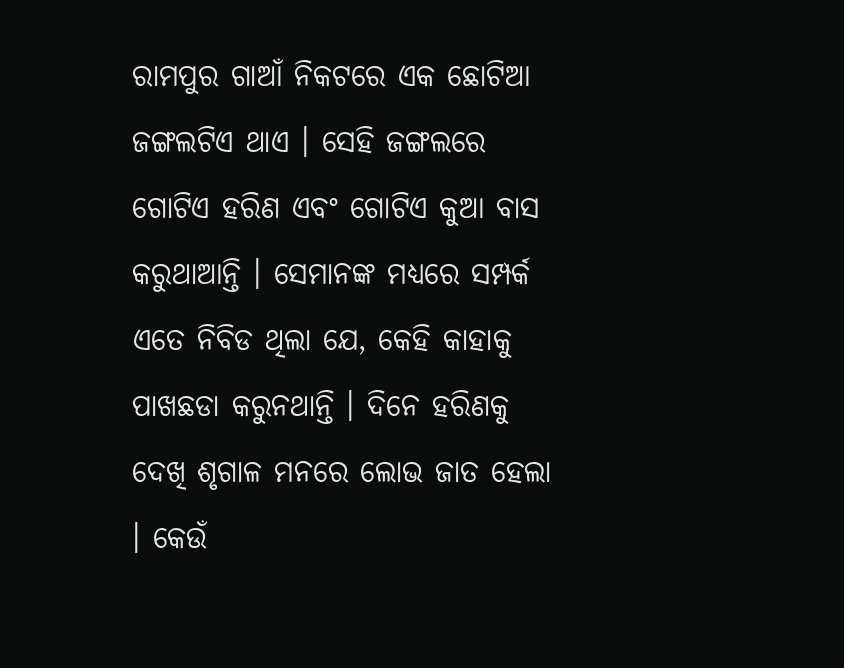ରାମପୁର ଗାଆଁ ନିକଟରେ ଏକ ଛୋଟିଆ ଜଙ୍ଗଲଟିଏ ଥାଏ । ସେହି ଜଙ୍ଗଲରେ ଗୋଟିଏ ହରିଣ ଏବଂ ଗୋଟିଏ କୁଆ ବାସ କରୁଥାଆନ୍ତି । ସେମାନଙ୍କ ମଧ୍ୟରେ ସମ୍ପର୍କ ଏତେ ନିବିଡ ଥିଲା ଯେ, କେହି କାହାକୁ ପାଖଛଡା କରୁନଥାନ୍ତି । ଦିନେ ହରିଣକୁ ଦେଖି ଶୃଗାଳ ମନରେ ଲୋଭ ଜାତ ହେଲା । କେଉଁ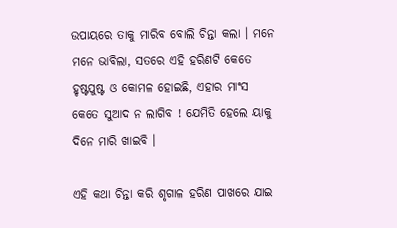ଉପାୟରେ ତାକୁ ମାରିବ ବୋଲି ଚିନ୍ତା କଲା । ମନେ ମନେ ଭାବିଲା, ସତରେ ଏହି ହରିଣଟି କେତେ ହୃଷ୍ଟପୁଷ୍ଟ ଓ କୋମଳ ହୋଇଛି, ଏହାର ମାଂସ କେତେ ସୁଆଦ ନ ଲାଗିବ ! ଯେମିତି ହେଲେ ୟାକୁ ଦିନେ ମାରି ଖାଇବି ।

ଏହି କଥା ଚିନ୍ତା କରି ଶୃଗାଳ ହରିଣ ପାଖରେ ଯାଇ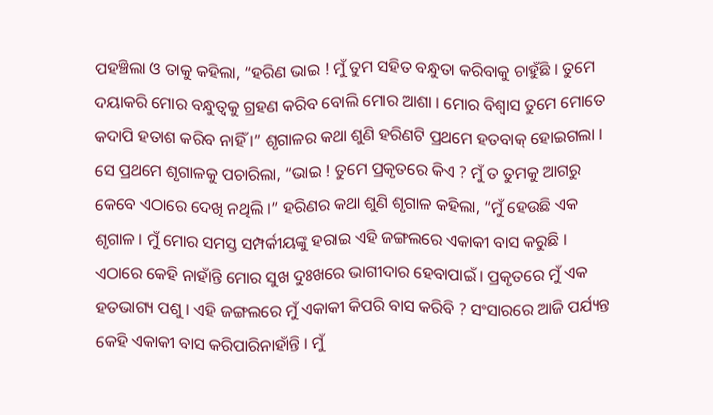ପହଞ୍ଚିଲା ଓ ତାକୁ କହିଲା, “ହରିଣ ଭାଇ ! ମୁଁ ତୁମ ସହିତ ବନ୍ଧୁତା କରିବାକୁ ଚାହୁଁଛି । ତୁମେ ଦୟାକରି ମୋର ବନ୍ଧୁତ୍ୱକୁ ଗ୍ରହଣ କରିବ ବୋଲି ମୋର ଆଶା । ମୋର ବିଶ୍ୱାସ ତୁମେ ମୋତେ କଦାପି ହତାଶ କରିବ ନାହିଁ ।” ଶୃଗାଳର କଥା ଶୁଣି ହରିଣଟି ପ୍ରଥମେ ହତବାକ୍ ହୋଇଗଲା । ସେ ପ୍ରଥମେ ଶୃଗାଳକୁ ପଚାରିଲା, “ଭାଇ ! ତୁମେ ପ୍ରକୃତରେ କିଏ ? ମୁଁ ତ ତୁମକୁ ଆଗରୁ କେବେ ଏଠାରେ ଦେଖି ନଥିଲି ।” ହରିଣର କଥା ଶୁଣି ଶୃଗାଳ କହିଲା, “ମୁଁ ହେଉଛି ଏକ ଶୃଗାଳ । ମୁଁ ମୋର ସମସ୍ତ ସମ୍ପର୍କୀୟଙ୍କୁ ହରାଇ ଏହି ଜଙ୍ଗଲରେ ଏକାକୀ ବାସ କରୁଛି । ଏଠାରେ କେହି ନାହାଁନ୍ତି ମୋର ସୁଖ ଦୁଃଖରେ ଭାଗୀଦାର ହେବାପାଇଁ । ପ୍ରକୃତରେ ମୁଁ ଏକ ହତଭାଗ୍ୟ ପଶୁ । ଏହି ଜଙ୍ଗଲରେ ମୁଁ ଏକାକୀ କିପରି ବାସ କରିବି ? ସଂସାରରେ ଆଜି ପର୍ଯ୍ୟନ୍ତ କେହି ଏକାକୀ ବାସ କରିପାରିନାହାଁନ୍ତି । ମୁଁ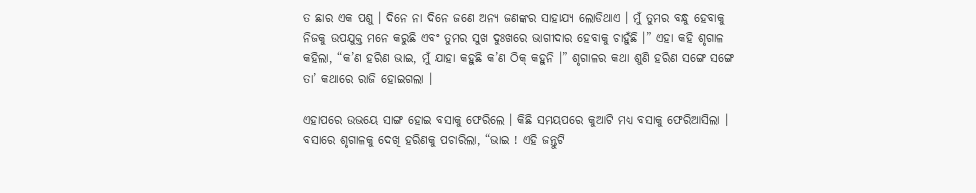ତ ଛାର ଏକ ପଶୁ । ଦିନେ ନା ଦିନେ ଜଣେ ଅନ୍ୟ ଜଣଙ୍କର ସାହାଯ୍ୟ ଲୋଡିଥାଏ । ମୁଁ ତୁମର ବନ୍ଧୁ ହେବାକୁ ନିଜକୁ ଉପଯୁକ୍ତ ମନେ କରୁଛି ଏବଂ ତୁମର ସୁଖ ଦୁଃଖରେ ଭାଗୀଦାର ହେବାକୁ ଚାହୁଁଛି ।” ଏହା କହି ଶୃଗାଳ କହିଲା, “କ’ଣ ହରିଣ ଭାଇ, ମୁଁ ଯାହା କହୁଛି କ’ଣ ଠିକ୍ କହୁନି ।” ଶୃଗାଳର କଥା ଶୁଣି ହରିଣ ସଙ୍ଗେ ସଙ୍ଗେ ତା’ କଥାରେ ରାଜି ହୋଇଗଲା ।

ଏହାପରେ ଉଭୟେ ସାଙ୍ଗ ହୋଇ ବସାକୁ ଫେରିଲେ । କିଛି ସମୟପରେ କୁଆଟି ମଧ୍ୟ ବସାକୁ ଫେରିଆସିଲା । ବସାରେ ଶୃଗାଳକୁ ଦେଖି ହରିଣକୁ ପଚାରିଲା, “ଭାଇ ! ଏହି ଜନ୍ତୁଟି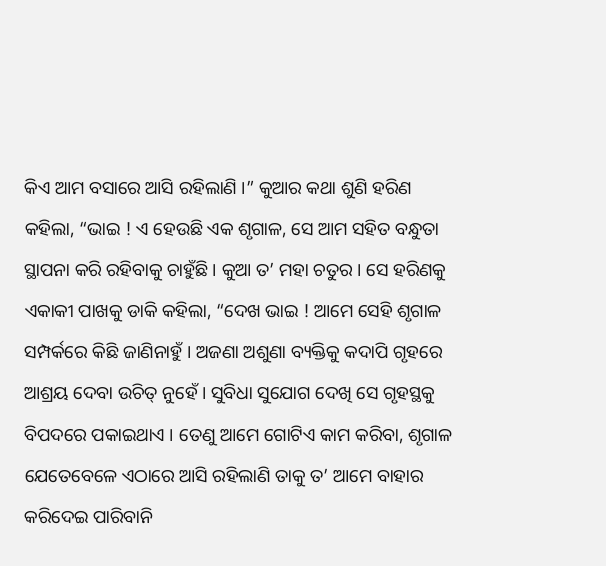କିଏ ଆମ ବସାରେ ଆସି ରହିଲାଣି ।” କୁଆର କଥା ଶୁଣି ହରିଣ କହିଲା, “ଭାଇ ! ଏ ହେଉଛି ଏକ ଶୃଗାଳ, ସେ ଆମ ସହିତ ବନ୍ଧୁତା ସ୍ଥାପନା କରି ରହିବାକୁ ଚାହୁଁଛି । କୁଆ ତ’ ମହା ଚତୁର । ସେ ହରିଣକୁ ଏକାକୀ ପାଖକୁ ଡାକି କହିଲା, “ଦେଖ ଭାଇ ! ଆମେ ସେହି ଶୃଗାଳ ସମ୍ପର୍କରେ କିଛି ଜାଣିନାହୁଁ । ଅଜଣା ଅଶୁଣା ବ୍ୟକ୍ତିକୁ କଦାପି ଗୃହରେ ଆଶ୍ରୟ ଦେବା ଉଚିତ୍ ନୁହେଁ । ସୁବିଧା ସୁଯୋଗ ଦେଖି ସେ ଗୃହସ୍ଥକୁ ବିପଦରେ ପକାଇଥାଏ । ତେଣୁ ଆମେ ଗୋଟିଏ କାମ କରିବା, ଶୃଗାଳ ଯେତେବେଳେ ଏଠାରେ ଆସି ରହିଲାଣି ତାକୁ ତ’ ଆମେ ବାହାର କରିଦେଇ ପାରିବାନି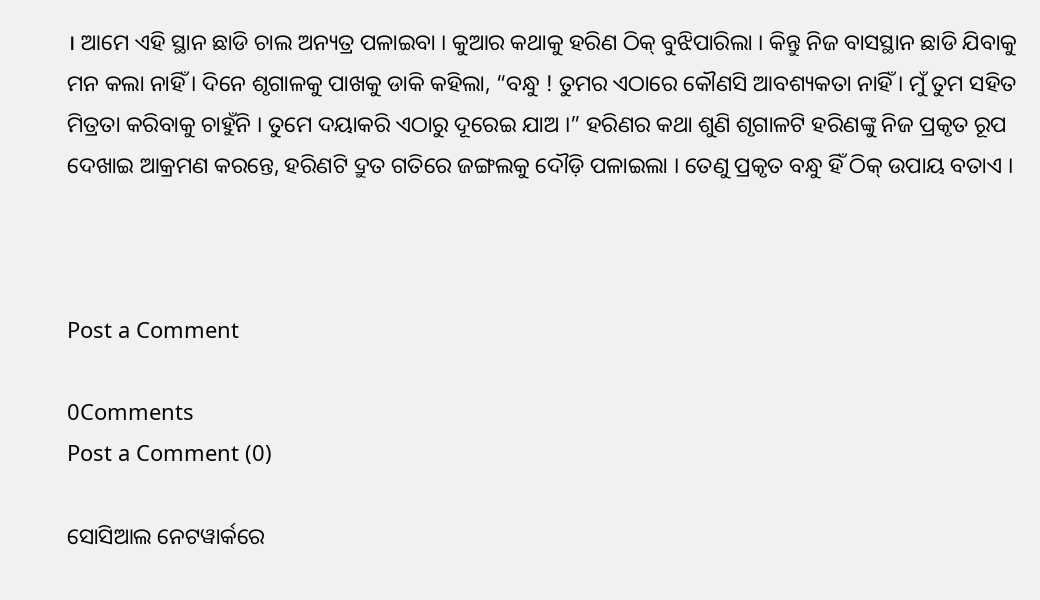। ଆମେ ଏହି ସ୍ଥାନ ଛାଡି ଚାଲ ଅନ୍ୟତ୍ର ପଳାଇବା । କୁଆର କଥାକୁ ହରିଣ ଠିକ୍ ବୁଝିପାରିଲା । କିନ୍ତୁ ନିଜ ବାସସ୍ଥାନ ଛାଡି ଯିବାକୁ ମନ କଲା ନାହିଁ । ଦିନେ ଶୃଗାଳକୁ ପାଖକୁ ଡାକି କହିଲା, “ବନ୍ଧୁ ! ତୁମର ଏଠାରେ କୌଣସି ଆବଶ୍ୟକତା ନାହିଁ । ମୁଁ ତୁମ ସହିତ ମିତ୍ରତା କରିବାକୁ ଚାହୁଁନି । ତୁମେ ଦୟାକରି ଏଠାରୁ ଦୂରେଇ ଯାଅ ।” ହରିଣର କଥା ଶୁଣି ଶୃଗାଳଟି ହରିଣଙ୍କୁ ନିଜ ପ୍ରକୃତ ରୂପ ଦେଖାଇ ଆକ୍ରମଣ କରନ୍ତେ, ହରିଣଟି ଦ୍ରୁତ ଗତିରେ ଜଙ୍ଗଲକୁ ଦୌଡ଼ି ପଳାଇଲା । ତେଣୁ ପ୍ରକୃତ ବନ୍ଧୁ ହିଁ ଠିକ୍ ଉପାୟ ବତାଏ ।



Post a Comment

0Comments
Post a Comment (0)

ସୋସିଆଲ ନେଟୱାର୍କରେ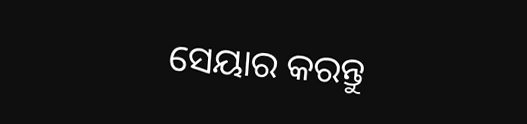ସେୟାର କରନ୍ତୁ